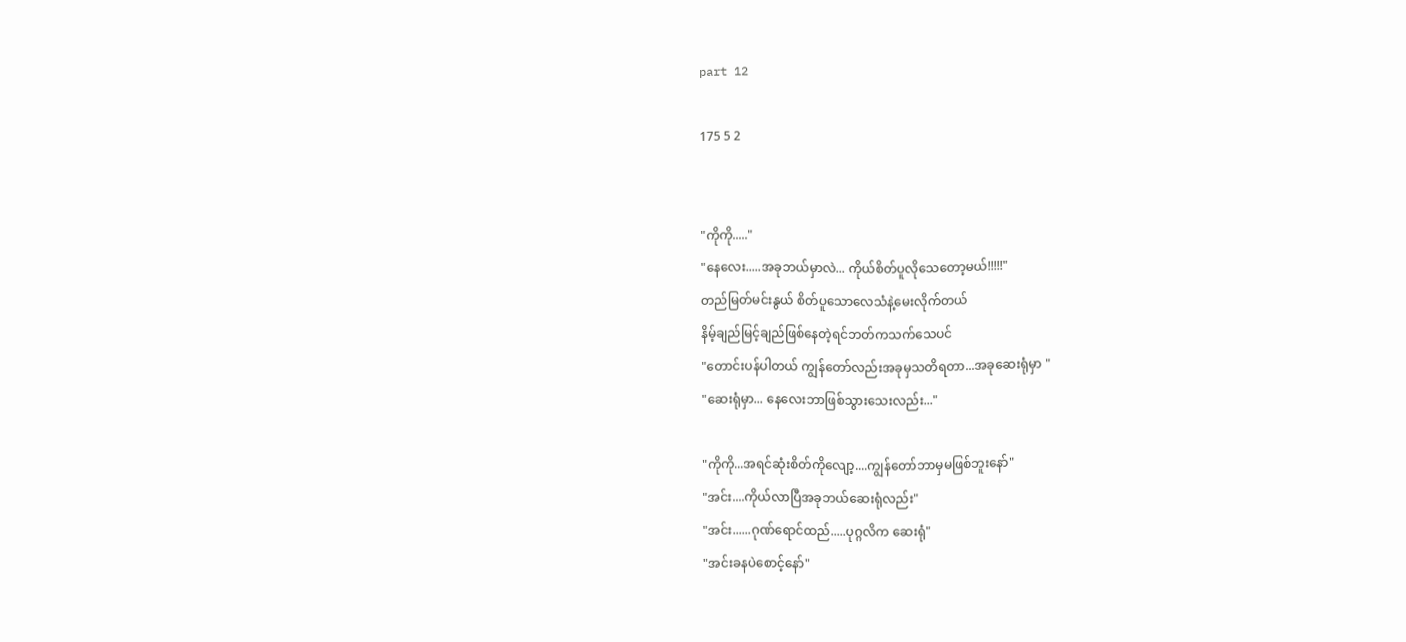part 12

175 5 2


"ကိုကို....."
"နေလေး.....အခုဘယ်မှာလဲ... ကိုယ်စိတ်ပူလိုသေတော့မယ်!!!!!"
တည်မြတ်မင်းနွယ် စိတ်ပူသောလေသံနဲ့မေးလိုက်တယ်
နိမ့်ချည်မြင့်ချည်ဖြစ်နေတဲ့ရင်ဘတ်ကသက်သေပင်
"တောင်းပန်ပါတယ် ကျွန်တော်လည်းအခုမှသတိရတာ...အခုဆေးရုံမှာ "
"ဆေးရုံမှာ... နေလေးဘာဖြစ်သွားသေးလည်း..."

"ကိုကို...အရင်ဆုံးစိတ်ကိုလျော့....ကျွန်တော်ဘာမှမဖြစ်ဘူးနော်"
"အင်း....ကိုယ်လာပြီအခုဘယ်ဆေးရုံလည်း"
"အင်း......ဂုဏ်ရောင်ထည်.....ပုဂ္ဂလိက ဆေးရုံ"
"အင်းခနပဲစောင့်နော်"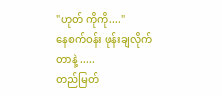"ဟုတ် ကိုကို...."
နေစက်ဝန်း ဖုန်းချလိုက်တာနဲ့ .....
တည်မြတ်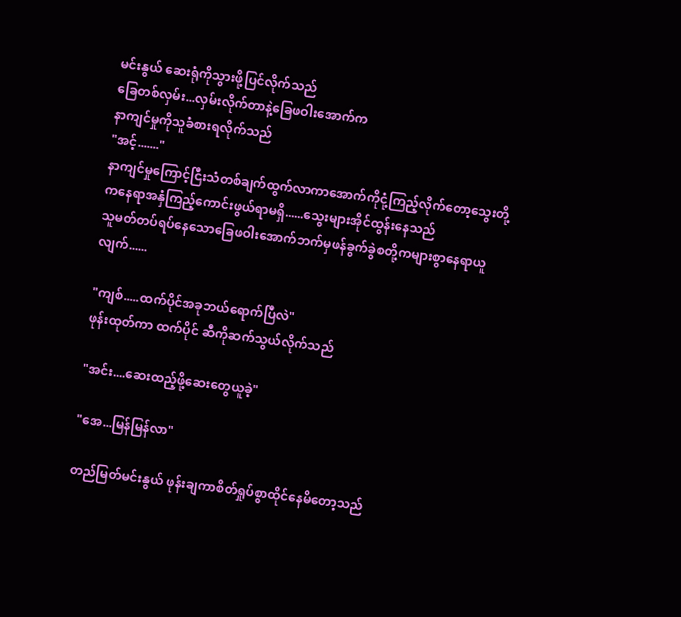မင်းနွယ် ဆေးရုံကိုသွားဖို့ပြင်လိုက်သည်
ခြေတစ်လှမ်း...လှမ်းလိုက်တာနဲ့ခြေဖဝါးအောက်က
နာကျင်မှုကိုသူခံစားရလိုက်သည်
"အင့်......."
နာကျင်မှုကြောင့်ငြီးသံတစ်ချက်ထွက်လာကာအောက်ကိုငုံ့ကြည့်လိုက်တော့သွေးတို့ကနေရာအနှံကြည့်ကောင်းဖွယ်ရာမရှိ......သွေးများအိုင်ထွန်းနေသည်
သူမတ်တပ်ရပ်နေသောခြေဖဝါးအောက်ဘက်မှဖန်ခွက်ခွဲစတို့ကများစွာနေရာယူလျက်......

"ကျစ်.....ထက်ပိုင်အခုဘယ်ရောက်ပြီလဲ"
ဖုန်းထုတ်ကာ ထက်ပိုင် ဆီကိုဆက်သွယ်လိုက်သည်

"အင်း....ဆေးထည့်ဖို့ဆေးတွေယူခဲ့"

"အေ...မြန်မြန်လာ"

တည်မြတ်မင်းနွယ် ဖုန်းချကာစိတ်ရှုပ်စွာထိုင်နေမိတော့သည်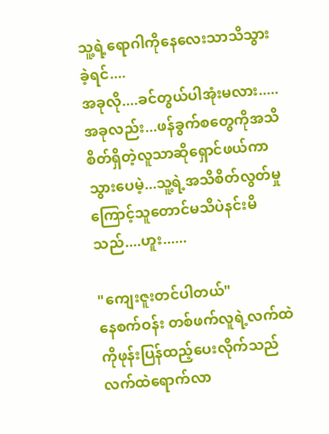သူ့ရဲ့ရောဂါကိုနေလေးသာသိသွားခဲ့ရင်....
အခုလို....ခင်တွယ်ပါအုံးမလား.....
အခုလည်း...ဖန်ခွက်စတွေကိုအသိစိတ်ရှိတဲ့လူသာဆိုရှောင်ဖယ်ကာသွားပေမဲ့...သူ့ရဲ့အသိစိတ်လွတ်မှုကြောင့်သူတောင်မသိပဲနင်းမိသည်....ဟူး......

"ကျေးဇူးတင်ပါတယ်"
နေစက်ဝန်း တစ်ဖက်လူရဲ့လက်ထဲကိုဖုန်းပြန်ထည့်ပေးလိုက်သည်
လက်ထဲရောက်လာ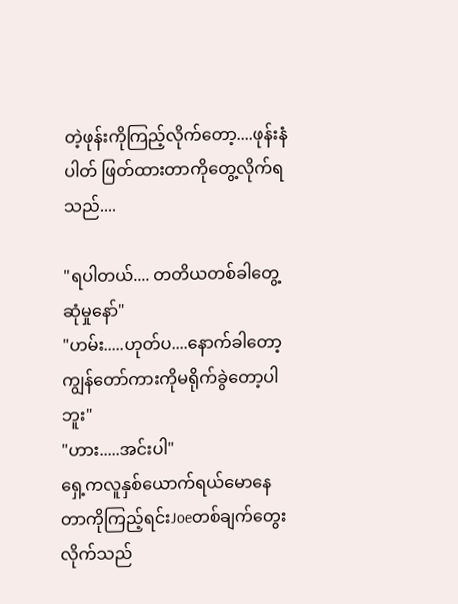တဲ့ဖုန်းကိုကြည့်လိုက်တော့....ဖုန်းနံပါတ် ဖြတ်ထားတာကိုတွေ့လိုက်ရသည်....

"ရပါတယ်.... တတိယတစ်ခါတွေ့ဆုံမှုနော်"
"ဟမ်း.....ဟုတ်ပ....နောက်ခါတော့ကျွန်တော်ကားကိုမရိုက်ခွဲတော့ပါဘူး"
"ဟား.....အင်းပါ"
ရှေ့ကလူနှစ်ယောက်ရယ်မောနေတာကိုကြည့်ရင်းJoeတစ်ချက်တွေးလိုက်သည်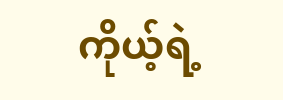ကိုယ့်ရဲ့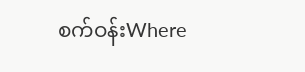စက်ဝန်းWhere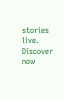stories live. Discover now